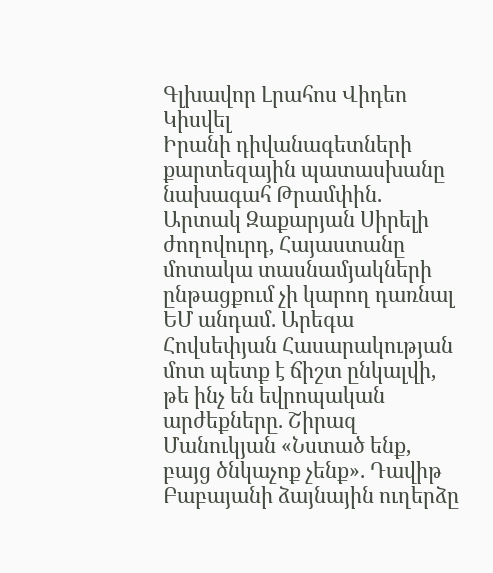Գլխավոր Լրահոս Վիդեո Կիսվել
Իրանի դիվանագետների քարտեզային պատասխանը նախագահ Թրամփին. Արտակ Զաքարյան Սիրելի ժողովուրդ, Հայաստանը մոտակա տասնամյակների ընթացքում չի կարող դառնալ ԵՄ անդամ. Արեգա Հովսեփյան Հասարակության մոտ պետք է ճիշտ ընկալվի, թե ինչ են եվրոպական արժեքները. Շիրազ Մանուկյան «Նստած ենք, բայց ծնկաչոք չենք». Դավիթ Բաբայանի ձայնային ուղերձը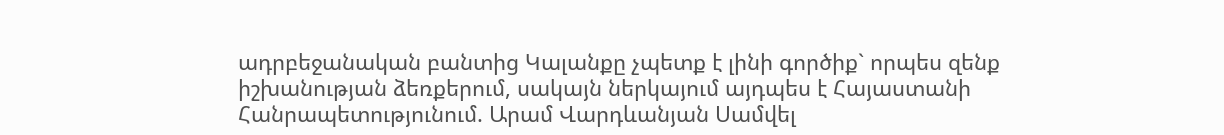ադրբեջանական բանտից Կալանքը չպետք է լինի գործիք` որպես զենք իշխանության ձեռքերում, սակայն ներկայում այդպես է Հայաստանի Հանրապետությունում. Արամ Վարդևանյան Սամվել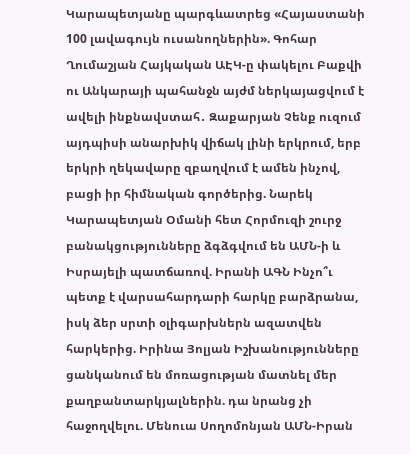Կարապետյանը պարգևատրեց «Հայաստանի 100 լավագույն ուսանողներին». Գոհար Ղումաշյան Հայկական ԱԷԿ-ը փակելու Բաքվի ու Անկարայի պահանջն այժմ ներկայացվում է ավելի ինքնավստահ․ Զաքարյան Չենք ուզում այդպիսի անարխիկ վիճակ լինի երկրում, երբ երկրի ղեկավարը զբաղվում է ամեն ինչով, բացի իր հիմնական գործերից. Նարեկ Կարապետյան Օմանի հետ Հորմուզի շուրջ բանակցությունները ձգձգվում են ԱՄՆ-ի և Իսրայելի պատճառով. Իրանի ԱԳՆ Ինչո՞ւ պետք է վարսահարդարի հարկը բարձրանա, իսկ ձեր սրտի օլիգարխներն ազատվեն հարկերից. Իրինա Յոլյան Իշխանությունները ցանկանում են մոռացության մատնել մեր քաղբանտարկյալներին. դա նրանց չի հաջողվելու. Մենուա Սողոմոնյան ԱՄՆ-Իրան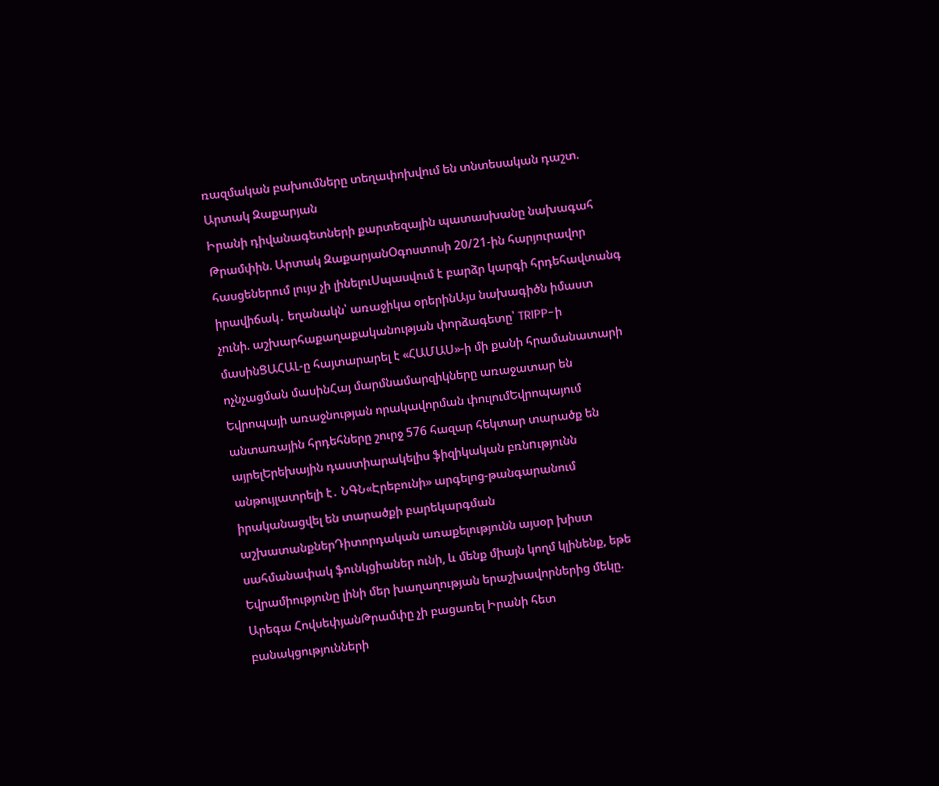ռազմական բախումները տեղափոխվում են տնտեսական դաշտ. Արտակ Զաքարյան
Իրանի դիվանագետների քարտեզային պատասխանը նախագահ Թրամփին. Արտակ ԶաքարյանՕգոստոսի 20/21-ին հարյուրավոր հասցեներում լույս չի լինելուՍպասվում է բարձր կարգի հրդեհավտանգ իրավիճակ․ եղանակն՝ առաջիկա օրերինԱյս նախագիծն իմաստ չունի. աշխարհաքաղաքականության փորձագետը՝ TRIPP-ի մասինՑԱՀԱԼ-ը հայտարարել է «ՀԱՄԱՍ»-ի մի քանի հրամանատարի ոչնչացման մասինՀայ մարմնամարզիկները առաջատար են Եվրոպայի առաջնության որակավորման փուլումԵվրոպայում անտառային հրդեհները շուրջ 576 հազար հեկտար տարածք են այրելԵրեխային դաստիարակելիս ֆիզիկական բռնnւթյունն անթույլատրելի է․ ՆԳՆ«Էրեբունի» արգելոց-թանգարանում իրականացվել են տարածքի բարեկարգման աշխատանքներԴիտորդական առաքելությունն այսօր խիստ սահմանափակ ֆունկցիաներ ունի, և մենք միայն կողմ կլինենք, եթե Եվրամիությունը լինի մեր խաղաղության երաշխավորներից մեկը. Արեգա ՀովսեփյանԹրամփը չի բացառել Իրանի հետ բանակցությունների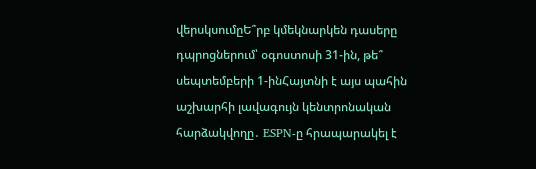վերսկսումըԵ՞րբ կմեկնարկեն դասերը դպրոցներում՝ օգոստոսի 31-ին, թե՞ սեպտեմբերի 1-ինՀայտնի է այս պահին աշխարհի լավագույն կենտրոնական հարձակվողը․ ESPN-ը հրապարակել է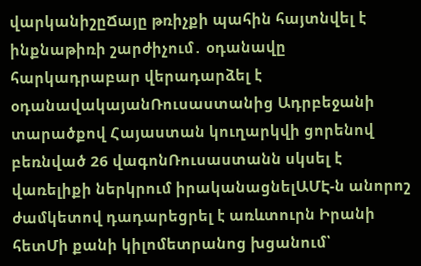վարկանիշըՃայը թռիչքի պահին հայտնվել է ինքնաթիռի շարժիչում․ օդանավը հարկադրաբար վերադարձել է օդանավակայանՌուսաստանից Ադրբեջանի տարածքով Հայաստան կուղարկվի ցորենով բեռնված 26 վագոնՌուսաստանն սկսել է վառելիքի ներկրում իրականացնելԱՄԷ-ն անորոշ ժամկետով դադարեցրել է առևտուրն Իրանի հետՄի քանի կիլոմետրանոց խցանում՝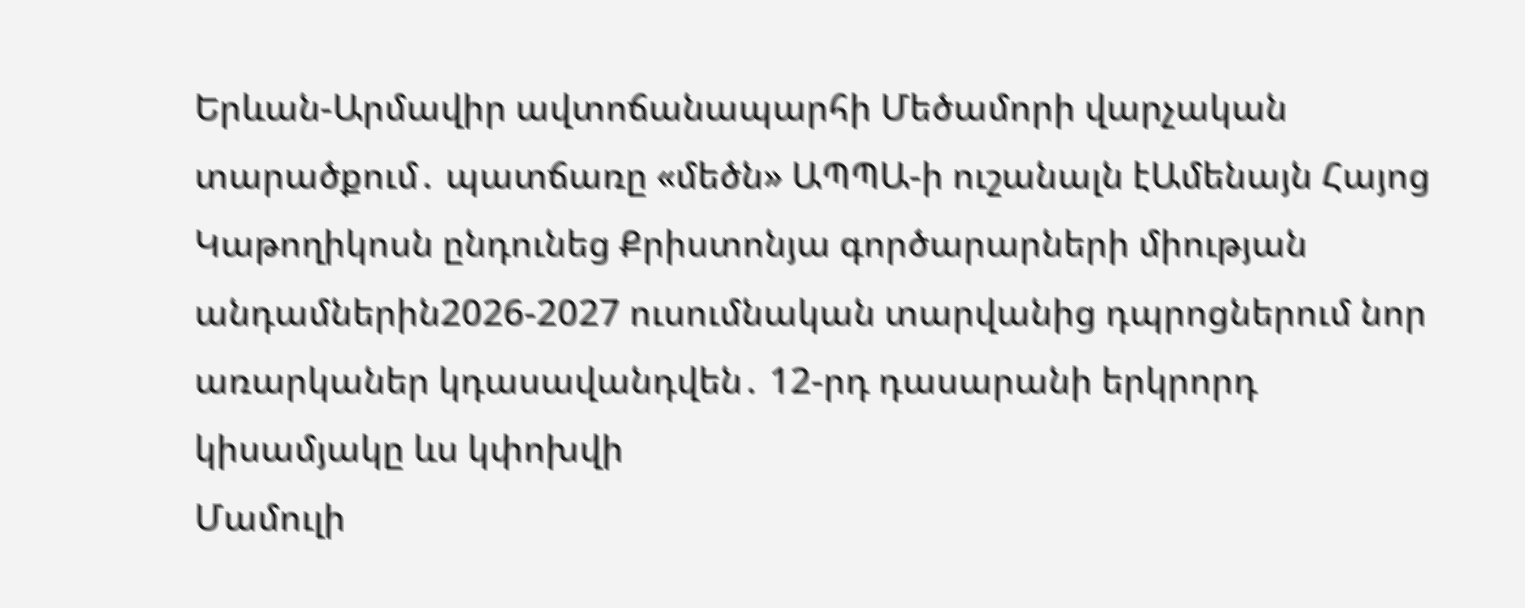Երևան-Արմավիր ավտոճանապարհի Մեծամորի վարչական տարածքում․ պատճառը «մեծն» ԱՊՊԱ-ի ուշանալն էԱմենայն Հայոց Կաթողիկոսն ընդունեց Քրիստոնյա գործարարների միության անդամներին2026-2027 ուսումնական տարվանից դպրոցներում նոր առարկաներ կդասավանդվեն․ 12-րդ դասարանի երկրորդ կիսամյակը ևս կփոխվի
Մամուլի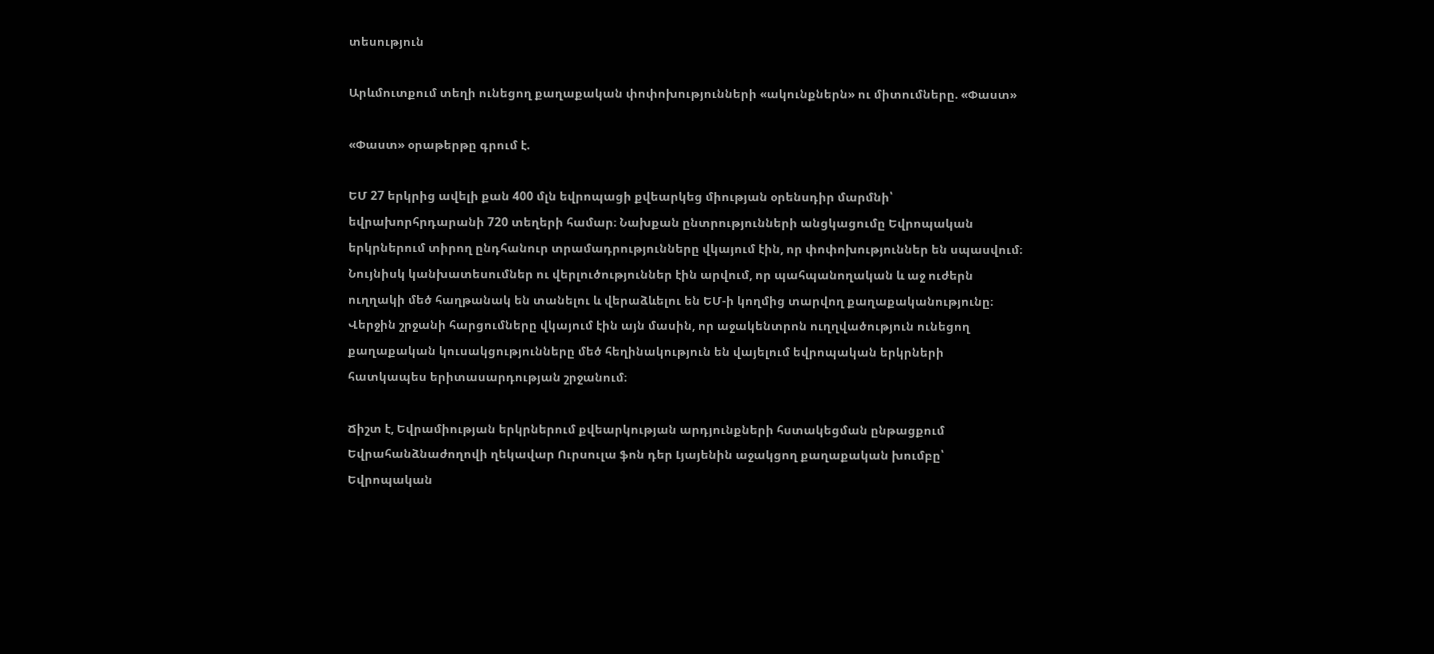տեսություն

Արևմուտքում տեղի ունեցող քաղաքական փոփոխությունների «ակունքներն» ու միտումները. «Փաստ»

«Փաստ» օրաթերթը գրում է.

ԵՄ 27 երկրից ավելի քան 400 մլն եվրոպացի քվեարկեց միության օրենսդիր մարմնի՝ եվրախորհրդարանի 720 տեղերի համար։ Նախքան ընտրությունների անցկացումը Եվրոպական երկրներում տիրող ընդհանուր տրամադրությունները վկայում էին, որ փոփոխություններ են սպասվում։ Նույնիսկ կանխատեսումներ ու վերլուծություններ էին արվում, որ պահպանողական և աջ ուժերն ուղղակի մեծ հաղթանակ են տանելու և վերաձևելու են ԵՄ-ի կողմից տարվող քաղաքականությունը։ Վերջին շրջանի հարցումները վկայում էին այն մասին, որ աջակենտրոն ուղղվածություն ունեցող քաղաքական կուսակցությունները մեծ հեղինակություն են վայելում եվրոպական երկրների հատկապես երիտասարդության շրջանում։

Ճիշտ է, Եվրամիության երկրներում քվեարկության արդյունքների հստակեցման ընթացքում Եվրահանձնաժողովի ղեկավար Ուրսուլա ֆոն դեր Լյայենին աջակցող քաղաքական խումբը՝ Եվրոպական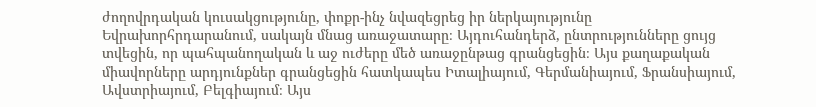ժողովրդական կուսակցությունը, փոքր-ինչ նվազեցրեց իր ներկայությունը Եվրախորհրդարանում, սակայն մնաց առաջատարը։ Այդուհանդերձ, ընտրությունները ցույց տվեցին, որ պահպանողական և աջ ուժերը մեծ առաջընթաց գրանցեցին։ Այս քաղաքական միավորները արդյունքներ գրանցեցին հատկապես Իտալիայում, Գերմանիայում, Ֆրանսիայում, Ավստրիայում, Բելգիայում։ Այս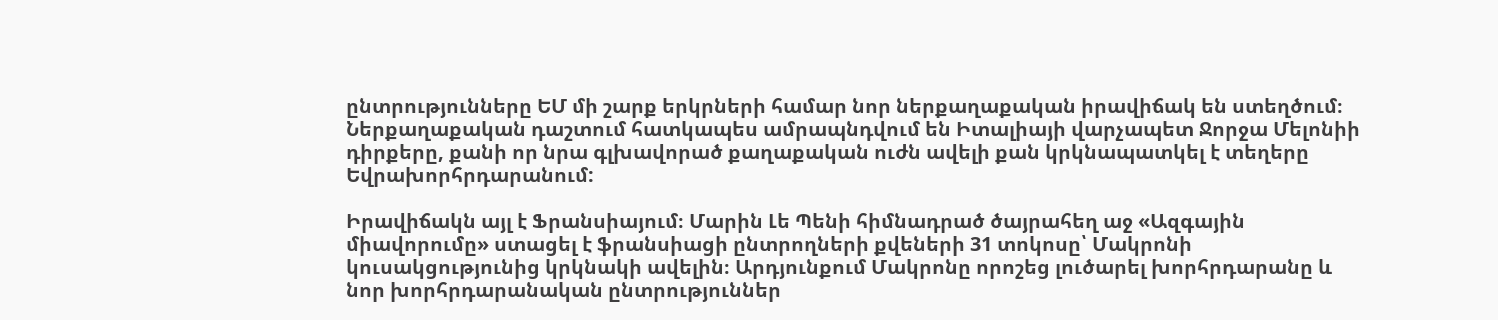ընտրությունները ԵՄ մի շարք երկրների համար նոր ներքաղաքական իրավիճակ են ստեղծում։ Ներքաղաքական դաշտում հատկապես ամրապնդվում են Իտալիայի վարչապետ Ջորջա Մելոնիի դիրքերը, քանի որ նրա գլխավորած քաղաքական ուժն ավելի քան կրկնապատկել է տեղերը Եվրախորհրդարանում:

Իրավիճակն այլ է Ֆրանսիայում։ Մարին Լե Պենի հիմնադրած ծայրահեղ աջ «Ազգային միավորումը» ստացել է ֆրանսիացի ընտրողների քվեների 31 տոկոսը՝ Մակրոնի կուսակցությունից կրկնակի ավելին։ Արդյունքում Մակրոնը որոշեց լուծարել խորհրդարանը և նոր խորհրդարանական ընտրություններ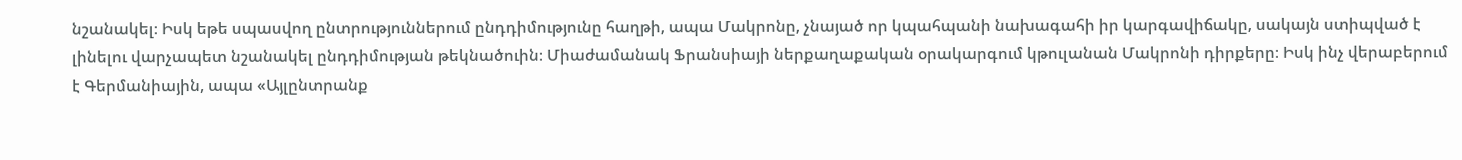նշանակել։ Իսկ եթե սպասվող ընտրություններում ընդդիմությունը հաղթի, ապա Մակրոնը, չնայած որ կպահպանի նախագահի իր կարգավիճակը, սակայն ստիպված է լինելու վարչապետ նշանակել ընդդիմության թեկնածուին։ Միաժամանակ Ֆրանսիայի ներքաղաքական օրակարգում կթուլանան Մակրոնի դիրքերը։ Իսկ ինչ վերաբերում է Գերմանիային, ապա «Այլընտրանք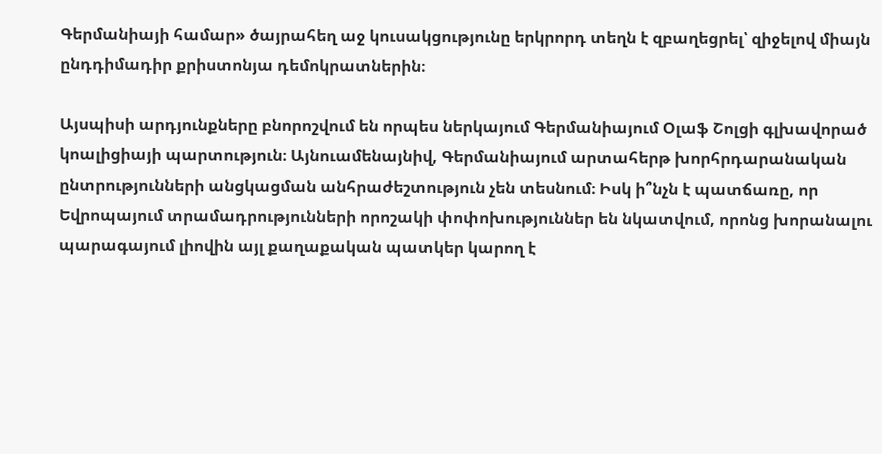Գերմանիայի համար» ծայրահեղ աջ կուսակցությունը երկրորդ տեղն է զբաղեցրել՝ զիջելով միայն ընդդիմադիր քրիստոնյա դեմոկրատներին։

Այսպիսի արդյունքները բնորոշվում են որպես ներկայում Գերմանիայում Օլաֆ Շոլցի գլխավորած կոալիցիայի պարտություն։ Այնուամենայնիվ, Գերմանիայում արտահերթ խորհրդարանական ընտրությունների անցկացման անհրաժեշտություն չեն տեսնում։ Իսկ ի՞նչն է պատճառը, որ Եվրոպայում տրամադրությունների որոշակի փոփոխություններ են նկատվում, որոնց խորանալու պարագայում լիովին այլ քաղաքական պատկեր կարող է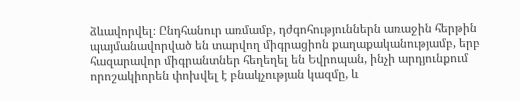ձևավորվել։ Ընդհանուր առմամբ, դժգոհություններն առաջին հերթին պայմանավորված են տարվող միգրացիոն քաղաքականությամբ, երբ հազարավոր միգրանտներ հեղեղել են Եվրոպան, ինչի արդյունքում որոշակիորեն փոխվել է բնակչության կազմը, և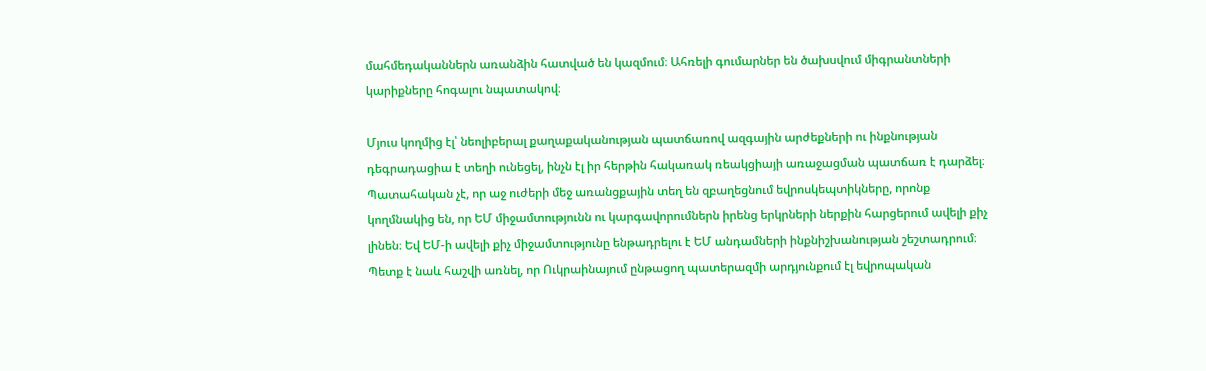մահմեդականներն առանձին հատված են կազմում։ Ահռելի գումարներ են ծախսվում միգրանտների կարիքները հոգալու նպատակով։

Մյուս կողմից էլ՝ նեոլիբերալ քաղաքականության պատճառով ազգային արժեքների ու ինքնության դեգրադացիա է տեղի ունեցել, ինչն էլ իր հերթին հակառակ ռեակցիայի առաջացման պատճառ է դարձել։ Պատահական չէ, որ աջ ուժերի մեջ առանցքային տեղ են զբաղեցնում եվրոսկեպտիկները, որոնք կողմնակից են, որ ԵՄ միջամտությունն ու կարգավորումներն իրենց երկրների ներքին հարցերում ավելի քիչ լինեն։ Եվ ԵՄ-ի ավելի քիչ միջամտությունը ենթադրելու է ԵՄ անդամների ինքնիշխանության շեշտադրում։ Պետք է նաև հաշվի առնել, որ Ուկրաինայում ընթացող պատերազմի արդյունքում էլ եվրոպական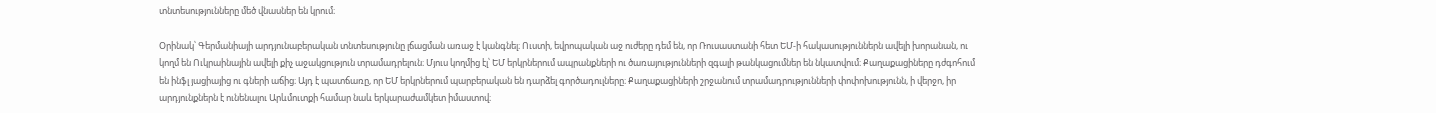տնտեսությունները մեծ վնասներ են կրում։

Օրինակ՝ Գերմանիայի արդյունաբերական տնտեսությունը լճացման առաջ է կանգնել։ Ուստի, եվրոպական աջ ուժերը դեմ են, որ Ռուսաստանի հետ ԵՄ-ի հակասություններն ավելի խորանան, ու կողմ են Ուկրաինային ավելի քիչ աջակցություն տրամադրելուն։ Մյուս կողմից էլ՝ ԵՄ երկրներում ապրանքների ու ծառայությունների զգալի թանկացումներ են նկատվում։ Քաղաքացիները դժգոհում են ինֆլ յացիայից ու գների աճից։ Այդ է պատճառը, որ ԵՄ երկրներում պարբերական են դարձել գործադուլները։ Քաղաքացիների շրջանում տրամադրությունների փոփոխությունն, ի վերջո, իր արդյունքներն է ունենալու Արևմուտքի համար նաև երկարաժամկետ իմաստով։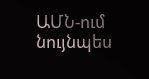ԱՄՆ-ում նույնպես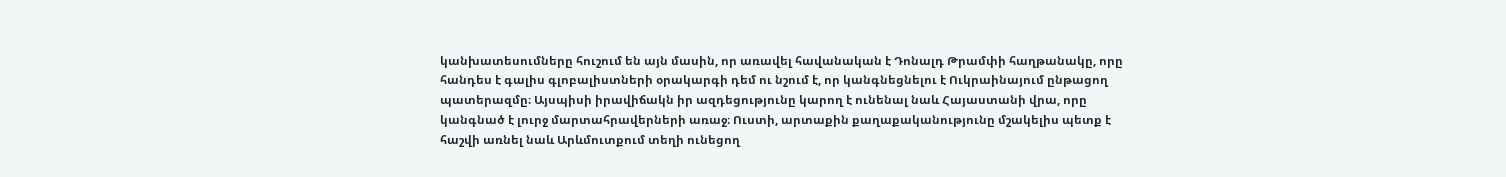կանխատեսումները հուշում են այն մասին, որ առավել հավանական է Դոնալդ Թրամփի հաղթանակը, որը հանդես է գալիս գլոբալիստների օրակարգի դեմ ու նշում է, որ կանգնեցնելու է Ուկրաինայում ընթացող պատերազմը։ Այսպիսի իրավիճակն իր ազդեցությունը կարող է ունենալ նաև Հայաստանի վրա, որը կանգնած է լուրջ մարտահրավերների առաջ։ Ուստի, արտաքին քաղաքականությունը մշակելիս պետք է հաշվի առնել նաև Արևմուտքում տեղի ունեցող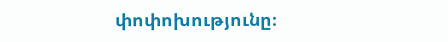փոփոխությունը։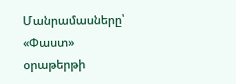Մանրամասները՝ «Փաստ» օրաթերթի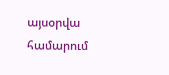այսօրվա համարում